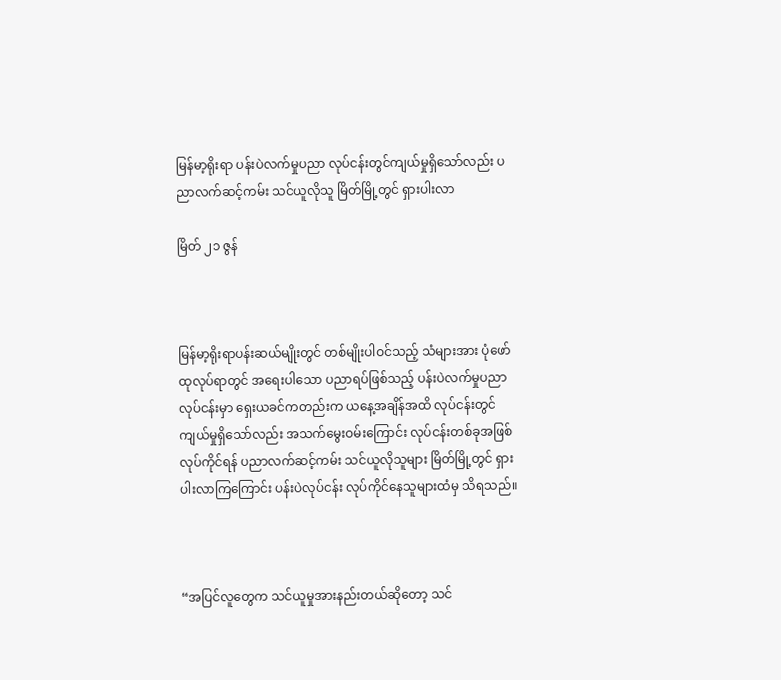မြန်မာ့ရိုးရာ ပန်းပဲလက်မှုပညာ လုပ်ငန်းတွင်ကျယ်မှုရှိသော်လည်း ပညာလက်ဆင့်ကမ်း သင်ယူလိုသူ မြိတ်မြို့တွင် ရှားပါးလာ

မြိတ် ၂၁ ဇွန်



မြန်မာ့ရိုးရာပန်းဆယ်မျိုးတွင် တစ်မျိုးပါဝင်သည့် သံများအား ပုံဖော်ထုလုပ်ရာတွင် အရေးပါသော ပညာရပ်ဖြစ်သည့် ပန်းပဲလက်မှုပညာလုပ်ငန်းမှာ ရှေးယခင်ကတည်းက ယနေ့အချိန်အထိ လုပ်ငန်းတွင်ကျယ်မှုရှိသော်လည်း အသက်မွေးဝမ်းကြောင်း လုပ်ငန်းတစ်ခုအဖြစ် လုပ်ကိုင်ရန် ပညာလက်ဆင့်ကမ်း သင်ယူလိုသူများ မြိတ်မြို့တွင် ရှားပါးလာကြကြောင်း ပန်းပဲလုပ်ငန်း လုပ်ကိုင်နေသူများထံမှ သိရသည်။



“အပြင်လူတွေက သင်ယူမှုအားနည်းတယ်ဆိုတော့ သင်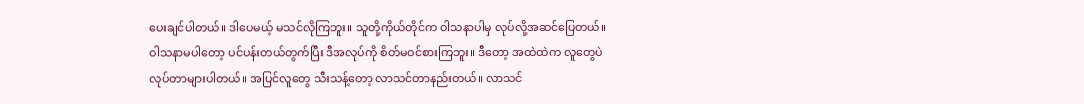ပေးချင်ပါတယ်။ ဒါပေမယ့် မသင်လိုကြဘူး။ သူတို့ကိုယ်တိုင်က ဝါသနာပါမှ လုပ်လို့အဆင်ပြေတယ်။ ဝါသနာမပါတော့ ပင်ပန်းတယ်တွက်ပြီး ဒီအလုပ်ကို စိတ်မဝင်စားကြဘူး။ ဒီတော့ အထဲထဲက လူတွေပဲလုပ်တာများပါတယ်။ အပြင်လူတွေ သီးသန့်တော့ လာသင်တာနည်းတယ်။ လာသင်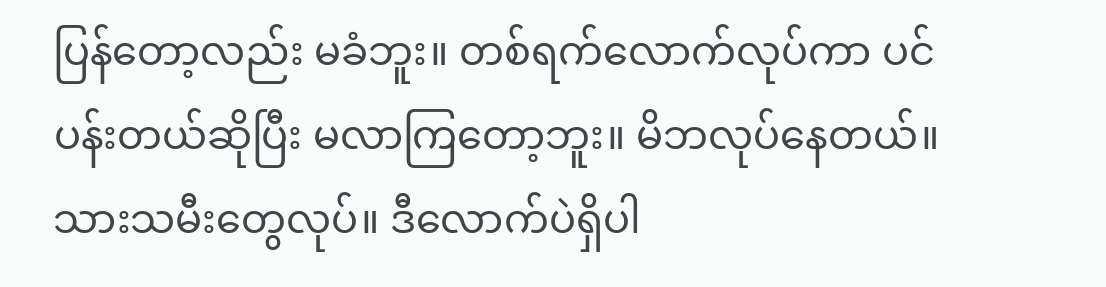ပြန်တော့လည်း မခံဘူး။ တစ်ရက်လောက်လုပ်ကာ ပင်ပန်းတယ်ဆိုပြီး မလာကြတော့ဘူး။ မိဘလုပ်နေတယ်။ သားသမီးတွေလုပ်။ ဒီလောက်ပဲရှိပါ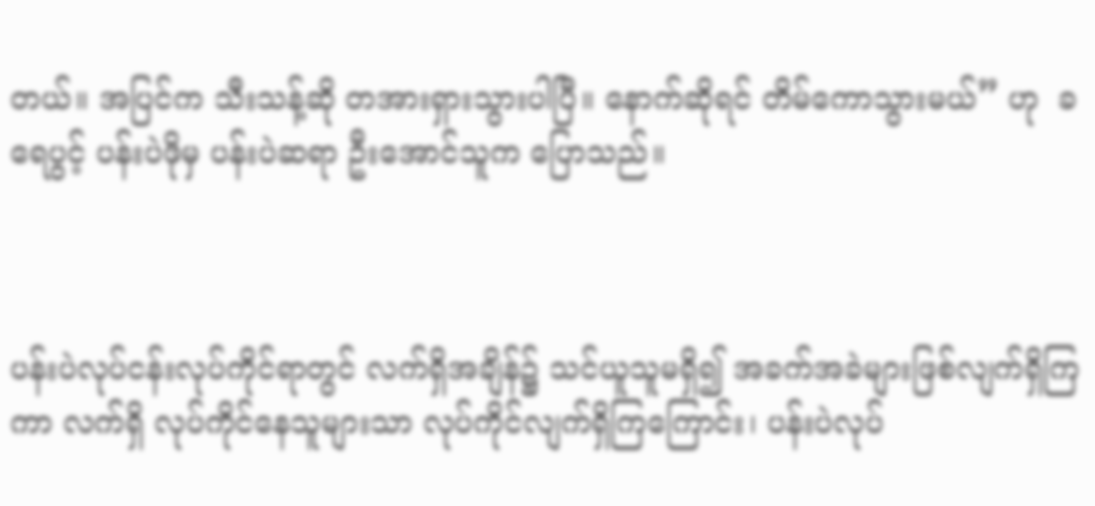တယ်။ အပြင်က သီးသန့်ဆို တအားရှားသွားပါပြီ။ နောက်ဆိုရင် တိမ်ကောသွားမယ်” ဟု  ခရေပွင့် ပန်းပဲဖိုမှ ပန်းပဲဆရာ ဦးအောင်သူက ပြောသည်။



ပန်းပဲလုပ်ငန်းလုပ်ကိုင်ရာတွင် လက်ရှိအချိန်၌ သင်ယူသူမရှိ၍ အခက်အခဲများဖြစ်လျက်ရှိကြကာ လက်ရှိ လုပ်ကိုင်နေသူများသာ လုပ်ကိုင်လျက်ရှိကြကြောင်း၊ ပန်းပဲလုပ်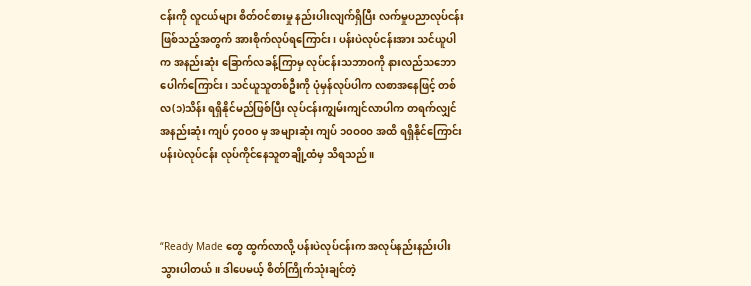ငန်းကို လူငယ်များ စိတ်ဝင်စားမှု နည်းပါးလျက်ရှိပြီး လက်မှုပညာလုပ်ငန်းဖြစ်သည့်အတွက် အားစိုက်လုပ်ရကြောင်း၊ ပန်းပဲလုပ်ငန်းအား သင်ယူပါက အနည်းဆုံး ခြောက်လခန့်ကြာမှ လုပ်ငန်းသဘာဝကို နားလည်သဘောပေါက်ကြောင်း၊ သင်ယူသူတစ်ဦးကို ပုံမှန်လုပ်ပါက လစာအနေဖြင့် တစ်လ(၁)သိန်း ရရှိနိုင်မည်ဖြစ်ပြီး လုပ်ငန်းကျွမ်းကျင်လာပါက တရက်လျှင် အနည်းဆုံး ကျပ် ၄၀ဝ၀ မှ အများဆုံး ကျပ် ၁၀ဝ၀ဝ အထိ ရရှိနိုင်ကြောင်း ပန်းပဲလုပ်ငန်း လုပ်ကိုင်နေသူတချို့ထံမှ သိရသည်။



“Ready Made တွေ ထွက်လာလို့ ပန်းပဲလုပ်ငန်းက အလုပ်နည်းနည်းပါးသွားပါတယ်။ ဒါပေမယ့် စိတ်ကြိုက်သုံးချင်တဲ့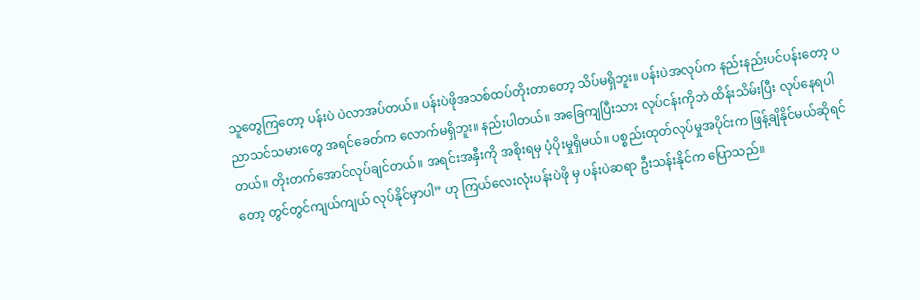သူတွေကြတော့ ပန်းပဲ ပဲလာအပ်တယ်။ ပန်းပဲဖိုအသစ်ထပ်တိုးတာတော့ သိပ်မရှိဘူး။ ပန်းပဲအလုပ်က နည်းနည်းပင်ပန်းတော့ ပညာသင်သမားတွေ အရင်ခေတ်က လောက်မရှိဘူး။ နည်းပါတယ်။ အခြေကျပြီးသား လုပ်ငန်းကိုဘဲ ထိန်းသိမ်းပြီး လုပ်နေရပါတယ်။ တိုးတက်အောင်လုပ်ချင်တယ်။ အရင်းအနှီးကို အစိုးရမှ ပံ့ပိုးမှုရှိမယ်။ ပစ္စည်းထုတ်လုပ်မှုအပိုင်းက ဖြန့်ချိနိုင်မယ်ဆိုရင်တော့ တွင်တွင်ကျယ်ကျယ် လုပ်နိုင်မှာပါ” ဟု ကြယ်လေးလုံးပန်းပဲဖို မှ ပန်းပဲဆရာ ဦးသန်းနိုင်က ပြောသည်။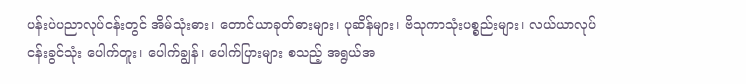ပန်းပဲပညာလုပ်ငန်းတွင် အိမ်သုံးဓား၊ တောင်ယာခုတ်ဓားများ၊ ပုဆိန်များ၊ ဗိသုကာသုံးပစ္စည်းများ၊ လယ်ယာလုပ်ငန်းခွင်သုံး ပေါက်တူး၊ ပေါက်ချွန်၊ ပေါက်ပြားများ စသည့် အရွယ်အ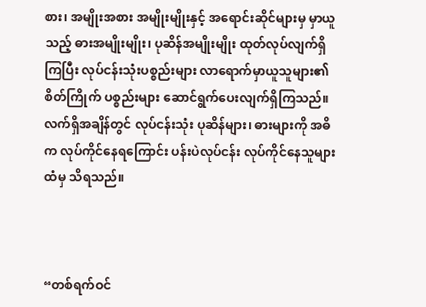စား၊ အမျိုးအစား အမျိုးမျိုးနှင့် အရောင်းဆိုင်များမှ မှာယူသည့် ဓားအမျိုးမျိုး၊ ပုဆိန်အမျိုးမျိုး ထုတ်လုပ်လျက်ရှိကြပြီး လုပ်ငန်းသုံးပစ္စည်းများ လာရောက်မှာယူသူများ၏စိတ်ကြိုက် ပစ္စည်းများ ဆောင်ရွက်ပေးလျက်ရှိကြသည်။ လက်ရှိအချိန်တွင် လုပ်ငန်းသုံး ပုဆိန်များ၊ ဓားများကို အဓိက လုပ်ကိုင်နေရကြောင်း ပန်းပဲလုပ်ငန်း လုပ်ကိုင်နေသူများထံမှ သိရသည်။



“တစ်ရက်ဝင်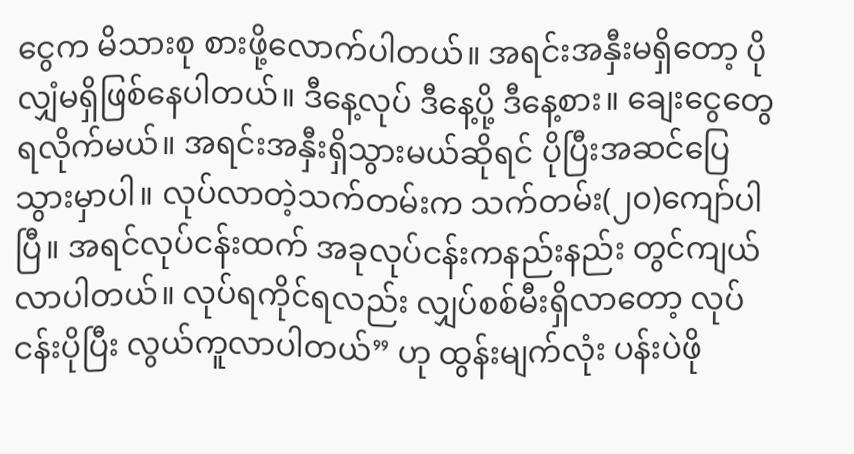ငွေက မိသားစု စားဖို့လောက်ပါတယ်။ အရင်းအနှီးမရှိတော့ ပိုလျှံမရှိဖြစ်နေပါတယ်။ ဒီနေ့လုပ် ဒီနေ့ပို့ ဒီနေ့စား။ ချေးငွေတွေရလိုက်မယ်။ အရင်းအနှီးရှိသွားမယ်ဆိုရင် ပိုပြီးအဆင်ပြေသွားမှာပါ။ လုပ်လာတဲ့သက်တမ်းက သက်တမ်း(၂၀)ကျော်ပါပြီ။ အရင်လုပ်ငန်းထက် အခုလုပ်ငန်းကနည်းနည်း တွင်ကျယ်လာပါတယ်။ လုပ်ရကိုင်ရလည်း လျှပ်စစ်မီးရှိလာတော့ လုပ်ငန်းပိုပြီး လွယ်ကူလာပါတယ်” ဟု ထွန်းမျက်လုံး ပန်းပဲဖို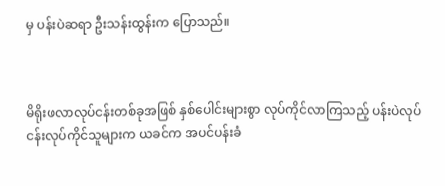မှ ပန်းပဲဆရာ ဦးသန်းထွန်းက ပြောသည်။



မိရိုးဖလာလုပ်ငန်းတစ်ခုအဖြစ် နှစ်ပေါင်းများစွာ လုပ်ကိုင်လာကြသည့် ပန်းပဲလုပ်ငန်းလုပ်ကိုင်သူများက ယခင်က အပင်ပန်းခံ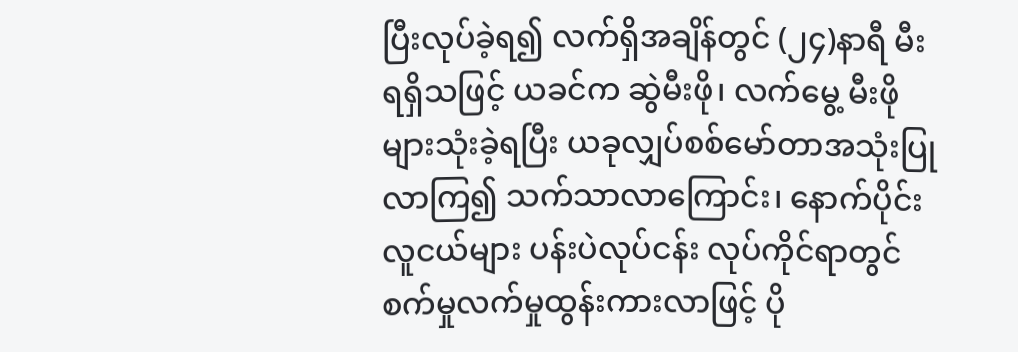ပြီးလုပ်ခဲ့ရ၍ လက်ရှိအချိန်တွင် (၂၄)နာရီ မီးရရှိသဖြင့် ယခင်က ဆွဲမီးဖို၊ လက်မွေ့ မီးဖိုများသုံးခဲ့ရပြီး ယခုလျှပ်စစ်မော်တာအသုံးပြုလာကြ၍ သက်သာလာကြောင်း၊ နောက်ပိုင်းလူငယ်များ ပန်းပဲလုပ်ငန်း လုပ်ကိုင်ရာတွင် စက်မှုလက်မှုထွန်းကားလာဖြင့် ပို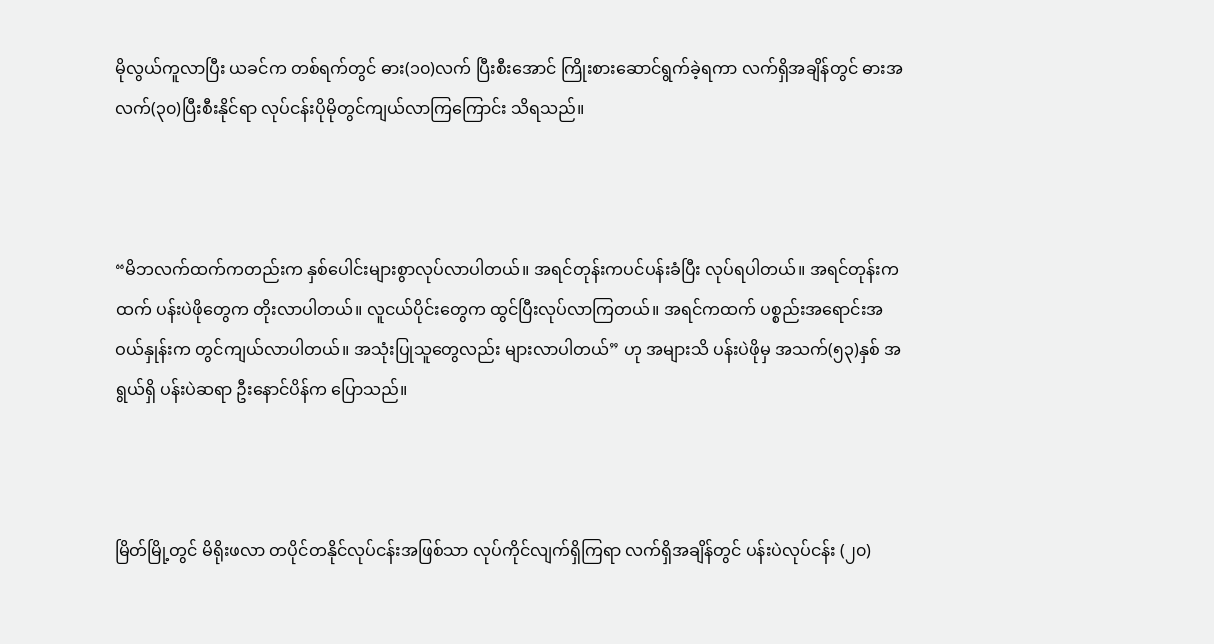မိုလွယ်ကူလာပြီး ယခင်က တစ်ရက်တွင် ဓား(၁၀)လက် ပြီးစီးအောင် ကြိုးစားဆောင်ရွက်ခဲ့ရကာ လက်ရှိအချိန်တွင် ဓားအလက်(၃၀)ပြီးစီးနိုင်ရာ လုပ်ငန်းပိုမိုတွင်ကျယ်လာကြကြောင်း သိရသည်။



“မိဘလက်ထက်ကတည်းက နှစ်ပေါင်းများစွာလုပ်လာပါတယ်။ အရင်တုန်းကပင်ပန်းခံပြီး လုပ်ရပါတယ်။ အရင်တုန်းကထက် ပန်းပဲဖိုတွေက တိုးလာပါတယ်။ လူငယ်ပိုင်းတွေက ထွင်ပြီးလုပ်လာကြတယ်။ အရင်ကထက် ပစ္စည်းအရောင်းအဝယ်နှုန်းက တွင်ကျယ်လာပါတယ်။ အသုံးပြုသူတွေလည်း များလာပါတယ်” ဟု အများသိ ပန်းပဲဖိုမှ အသက်(၅၃)နှစ် အရွယ်ရှိ ပန်းပဲဆရာ ဦးနောင်ပိန်က ပြောသည်။



မြိတ်မြို့တွင် မိရိုးဖလာ တပိုင်တနိုင်လုပ်ငန်းအဖြစ်သာ လုပ်ကိုင်လျက်ရှိကြရာ လက်ရှိအချိန်တွင် ပန်းပဲလုပ်ငန်း (၂၀)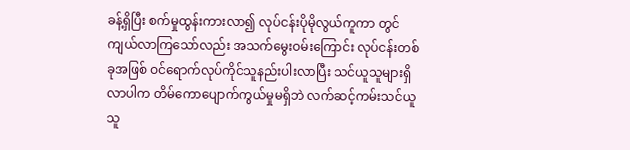ခန့်ရှိပြီး စက်မှုထွန်းကားလာ၍ လုပ်ငန်းပိုမိုလွယ်ကူကာ တွင်ကျယ်လာကြသော်လည်း အသက်မွေးဝမ်းကြောင်း လုပ်ငန်းတစ်ခုအဖြစ် ဝင်ရောက်လုပ်ကိုင်သူနည်းပါးလာပြီး သင်ယူသူများရှိလာပါက တိမ်ကောပျောက်ကွယ်မှုမရှိဘဲ လက်ဆင့်ကမ်းသင်ယူသူ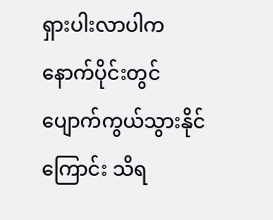ရှားပါးလာပါက နောက်ပိုင်းတွင် ပျောက်ကွယ်သွားနိုင်ကြောင်း သိရ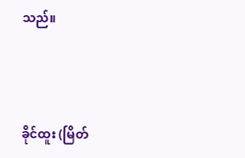သည်။



ခိုင်ထူး (မြိတ်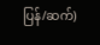ပြန်/ဆက်)